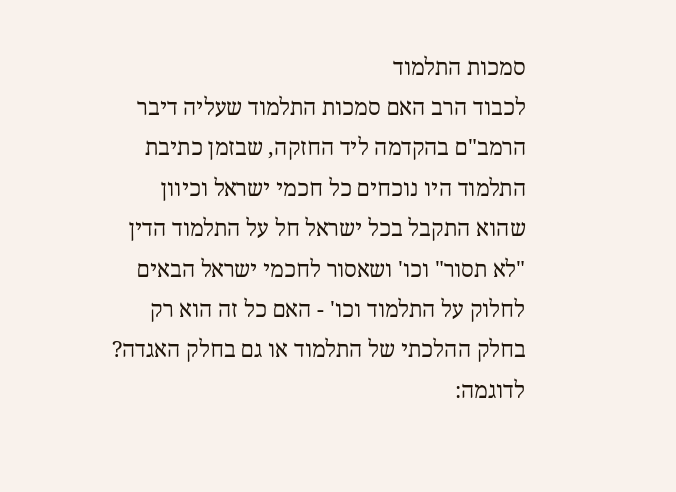סמכות התלמוד
לכבוד הרב האם סמכות התלמוד שעליה דיבר הרמב"ם בהקדמה ליד החזקה, שבזמן כתיבת התלמוד היו נוכחים כל חכמי ישראל וכיוון שהוא התקבל בכל ישראל חל על התלמוד הדין "לא תסור" וכו' ושאסור לחכמי ישראל הבאים לחלוק על התלמוד וכו' - האם כל זה הוא רק בחלק ההלכתי של התלמוד או גם בחלק האגדה? לדוגמה: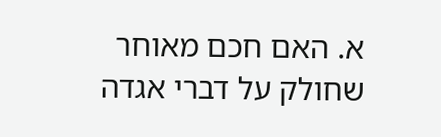א. האם חכם מאוחר שחולק על דברי אגדה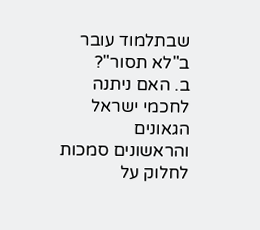שבתלמוד עובר ב"לא תסור"?
ב. האם ניתנה לחכמי ישראל הגאונים והראשונים סמכות לחלוק על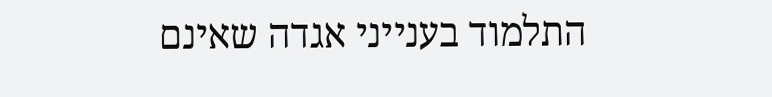התלמוד בענייני אגדה שאינם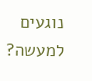נוגעים למעשה?